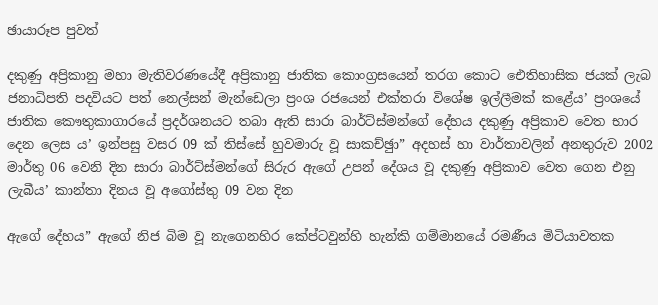ඡායාරූප පුවත්

දකුණු අප්‍රිකානු මහා මැතිවරණයේදී අප්‍රිකානු ජාතික කොංග්‍රසයෙන් තරග කොට ඓතිහාසික ජයක් ලැබ ජනාධිපති පදවියට පත් නෙල්සන් මැන්ඩෙලා ප්‍රංශ රජයෙන් එක්තරා විශේෂ ඉල්ලීමක් කළේය’ ප්‍රංශයේ ජාතික කෞතුකාගාරයේ ප්‍රදර්ශනයට තබා ඇති සාරා බාර්ට්ස්මන්ගේ දේහය දකුණු අප්‍රිකාව වෙත භාර දෙන ලෙස ය’ ඉන්පසු වසර 09 ක් තිස්සේ හුවමාරු වූ සාකච්ඡුා” අදහස් හා වාර්තාවලින් අනතුරුව 2002 මාර්තු 06 වෙනි දින සාරා බාර්ට්ස්මන්ගේ සිරුර ඇගේ උපන් දේශය වූ දකුණු අප්‍රිකාව වෙත ගෙන එනු ලැබීය’ කාන්තා දිනය වූ අගෝස්තු 09 වන දින

ඇගේ දේහය” ඇගේ නිජ බිම වූ නැගෙනහිර කේප්ටවුන්හි හැන්කි ගම්මානයේ රමණීය මිටියාවතක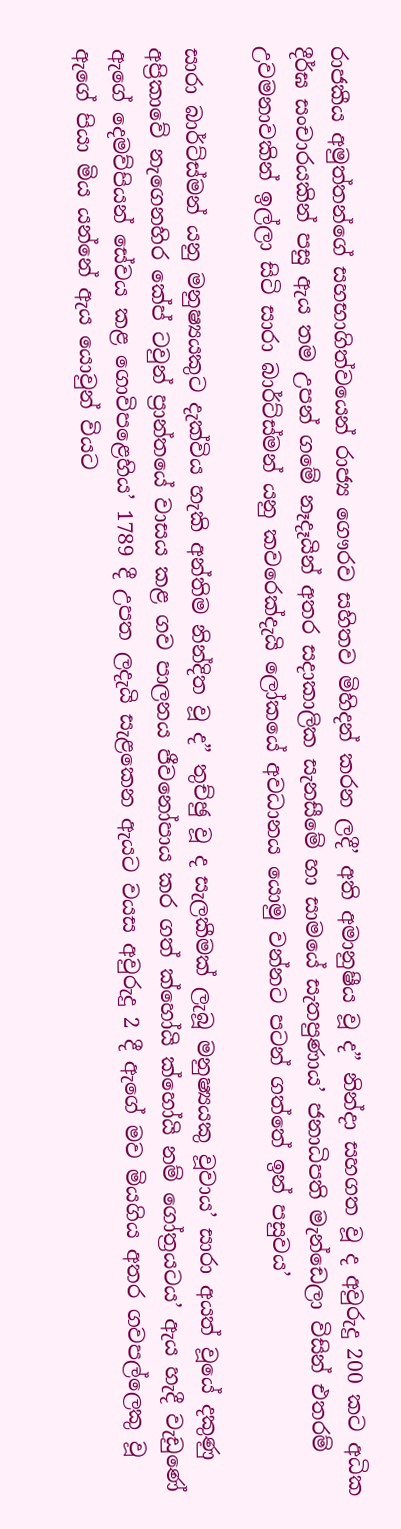රාජකීය අමුත්තන්ගේ සහභාගිත්වයෙන් රාජ්‍ය ගෞරව සහිතව මිහිදන් කරන ලදී’ අති අමානුෂීය වූ ද” නින්දා සහගත වූ ද අවුරුදු 200 කට අධික දීර්ඝ සංචාරයකින් පසු ඇය තම උපන් ගමේ නෑදෑයින් අතර සදාකාලික සැනසීමේ හා සාමයේ සැතපුණාය’ ජනාධිපති මැන්ඩෙලා විසින් එතරම් උවමනාවකින් ඉල්ලා සිටි සාරා බාර්ට්ස්මන් යනු කවරෙක්දැයි ලෝකයේ අවධානය යොමු වන්නට පටන් ගත්තේ ඉන් පසුවය’

සාරා බාර්ට්ස්මන් යනු මනුෂ්‍යයකුට දැක්විය හැකි අන්තිම නින්දිත වූ ද” තුච්ඡු වූ ද සැලකීමක් ලැබූ මනුෂ්‍යයකු වූවාය’ සාරා අයත් වූයේ දකුණු අප්‍රිකාවේ නැගෙනහිර කේප් ටවුන් ප්‍රාන්තයේ වාසය කළ ගව පාලනය ජීවනෝපාය කර ගත් ක්හෝයි ක්හෝයි නම් ගෝත්‍රයටය’ ඇය හැදී වැඩුණේ ඇගේ දෙමව්පියන් සේවය කළ ගොවිපළෙහිය’ 1789 දී උපත ලදැයි සැළකෙන ඇයට වයස අවුරුදු 2 දී ඇගේ මව මියගිය අතර ගවපල්ලෙකු වූ ඇගේ පියා මිය යන්නේ ඇය යොවුන් වියට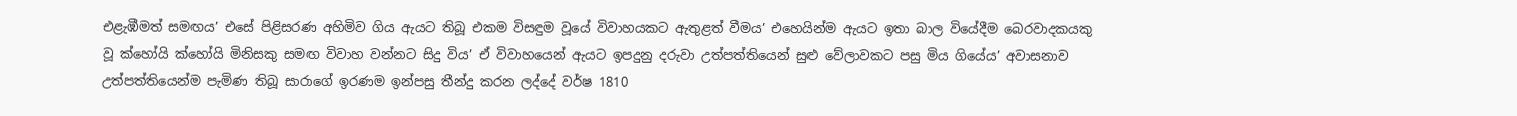එළැඹීමත් සමඟය’ එසේ පිළිසරණ අහිමිව ගිය ඇයට තිබූ එකම විසඳුම වූයේ විවාහයකට ඇතුළත් වීමය’ එහෙයින්ම ඇයට ඉතා බාල වියේදීම බෙරවාදකයකු වූ ක්හෝයි ක්හෝයි මිනිසකු සමඟ විවාහ වන්නට සිදු විය’ ඒ විවාහයෙන් ඇයට ඉපදුනු දරුවා උත්පත්තියෙන් සුළු වේලාවකට පසු මිය ගියේය’ අවාසනාව උත්පත්තියෙන්ම පැමිණ තිබූ සාරාගේ ඉරණම ඉන්පසු තීන්දු කරන ලද්දේ වර්ෂ 1810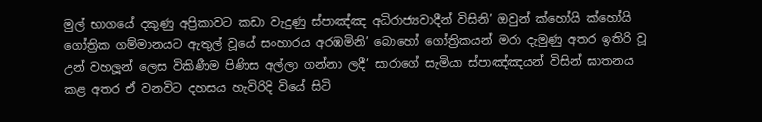මුල් භාගයේ දකුණු අප්‍රිකාවට කඩා වැදුණු ස්පාඤ්ඤ අධිරාජ්‍යවාදීන් විසිනි’ ඔවුන් ක්හෝයි ක්හෝයි ගෝත්‍රික ගම්මානයට ඇතුල් වූයේ සංහාරය අරඹමිනි’ බොහෝ ගෝත්‍රිකයන් මරා දැමුණු අතර ඉතිරි වූ උන් වහලූන් ලෙස විකිණීම පිණිස අල්ලා ගන්නා ලදී’ සාරාගේ සැමියා ස්පාඤ්ඤයන් විසින් ඝාතනය කළ අතර ඒ වනවිට දහසය හැවිරිදි වියේ සිටි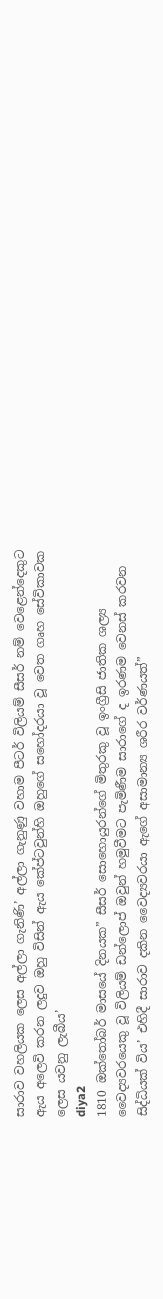සාරාව වහලියක ලෙස අල්ලා ගැනිණි’ අල්ලා ගැනුණු වහාම පීටර් විලියම් සීසර් නම් වෙළෙන්දෙකුට ඇය අලෙවි කරන ලදුව ඔහු විසින් ඇය කේප්ටවුන්හි ඔහුගේ සහෝදරයා වූ වෙත ගෘහ සේවිකාවක ලෙස යවනු ලැබීය’
diya2
1810 ඔක්තෝබර් මාසයේ දිනයක” සීසර් සොහොයුරන්ගේ මිතුරකු වූ ඉංග්‍රීසි ජාතික ශල්‍ය වෛද්‍යවරයෙකු වූ විලියම් ඩන්ලොප් ඔවුන් හමුවීමට පැමිණීම සාරාගේ ද ඉරණම වෙනස් කරවන සිද්ධියක් විය’ එහිදී සාරාව දකින වෛද්‍යවරයා ඇගේ අසාමාන්‍ය ශරීර වර්ණයත්”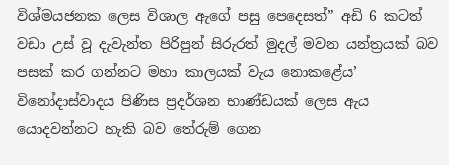විශ්මයජනක ලෙස විශාල ඇගේ පසු පෙදෙසත්” අඩි 6 කටත් වඩා උස් වූ දැවැන්ත පිරිපුන් සිරුරත් මුදල් මවන යන්ත්‍රයක් බව පසක් කර ගන්නට මහා කාලයක් වැය නොකළේය’ විනෝදාස්වාදය පිණිස ප්‍රදර්ශන භාණ්ඩයක් ලෙස ඇය යොදවන්නට හැකි බව තේරුම් ගෙන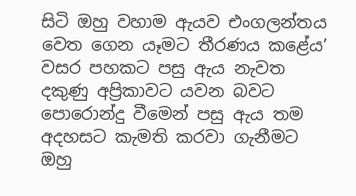සිටි ඔහු වහාම ඇයව එංගලන්තය වෙත ගෙන යෑමට තීරණය කළේය’ වසර පහකට පසු ඇය නැවත දකුණු අප්‍රිකාවට යවන බවට පොරොන්දු වීමෙන් පසු ඇය තම අදහසට කැමති කරවා ගැනීමට ඔහු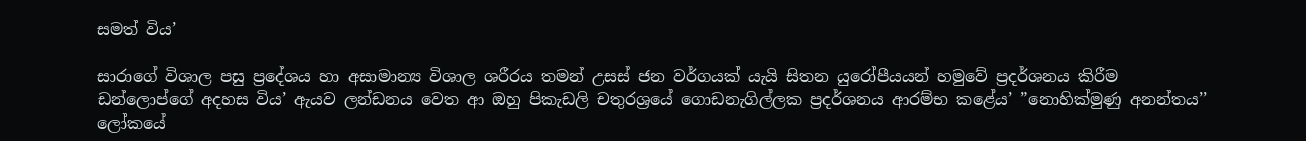සමත් විය’

සාරාගේ විශාල පසු ප්‍රදේශය හා අසාමාන්‍ය විශාල ශරීරය තමන් උසස් ජන වර්ගයක් යැයි සිතන යුරෝපීයයන් හමුවේ ප්‍රදර්ශනය කිරීම ඩන්ලොප්ගේ අදහස විය’ ඇයව ලන්ඩනය වෙත ආ ඔහු පිකැඩලි චතුරශ්‍රයේ ගොඩනැගිල්ලක ප්‍රදර්ශනය ආරම්භ කළේය’ ”නොහික්මුණු අනන්තය’’ ලෝකයේ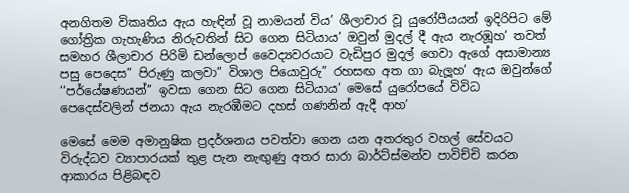අනගිතම විකෘතිය ඇය හැඳින් වූ නාමයන් විය’ ශීලාචාර වූ යුරෝපීයයන් ඉදිරිපිට මේ ගෝත්‍රික ගැහැණිය නිරුවතින් සිට ගෙන සිටියාය’ ඔවුන් මුදල් දී ඇය නැරඹූහ’ තවත් සමහර ශීලාචාර පිරිමි ඩන්ලොප් වෛද්‍යවරයාට වැඩිපුර මුදල් ගෙවා ඇගේ අසාමාන්‍ය පසු පෙදෙස” පිරුණු කලවා” විශාල පියොවුරු” රහසඟ අත ගා බැලූහ’ ඇය ඔවුන්ගේ ‘‘පර්යේෂණයන්’’ ඉවසා ගෙන සිට ගෙන සිටියාය’ මෙසේ යුරෝපයේ විවිධ පෙදෙස්වලින් ජනයා ඇය නැරඹීමට දහස් ගණනින් ඇදී ආහ’

මෙසේ මෙම අමානුෂික ප්‍රදර්ශනය පවත්වා ගෙන යන අතරතුර වහල් සේවයට විරුද්ධව ව්‍යාපාරයක් තුළ පැන නැඟුණු අතර සාරා බාර්ට්ස්මන්ව පාවිච්චි කරන ආකාරය පිළිබඳව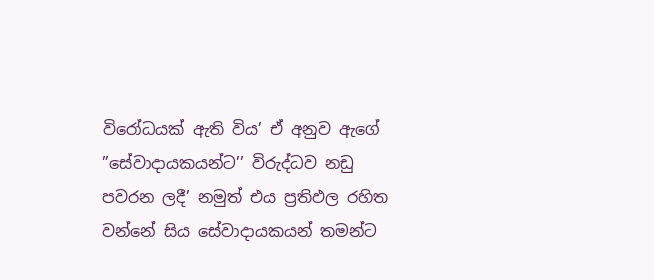විරෝධයක් ඇති විය’ ඒ අනුව ඇගේ ”සේවාදායකයන්ට’’ විරුද්ධව නඩු පවරන ලදී’ නමුත් එය ප්‍රතිඵල රහිත වන්නේ සිය සේවාදායකයන් තමන්ට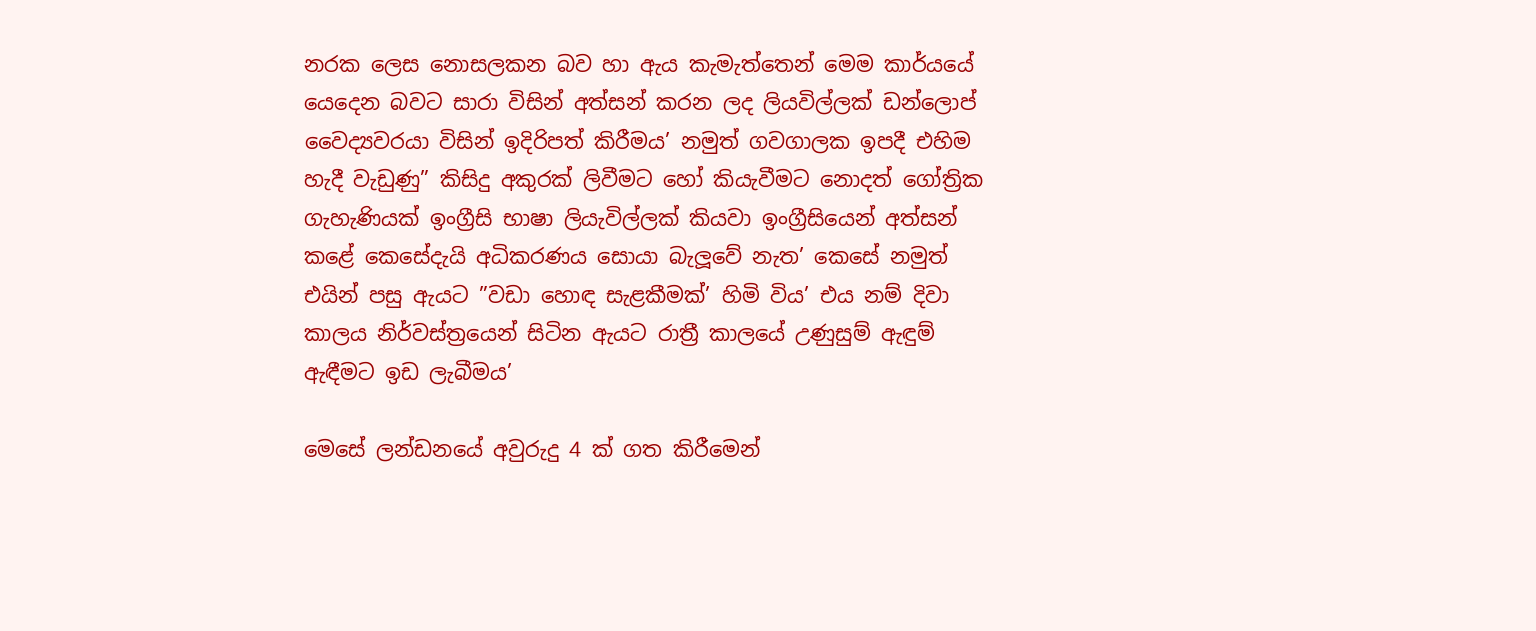නරක ලෙස නොසලකන බව හා ඇය කැමැත්තෙන් මෙම කාර්යයේ යෙදෙන බවට සාරා විසින් අත්සන් කරන ලද ලියවිල්ලක් ඩන්ලොප් වෛද්‍යවරයා විසින් ඉදිරිපත් කිරීමය’ නමුත් ගවගාලක ඉපදී එහිම හැදී වැඩුණු” කිසිදු අකුරක් ලිවීමට හෝ කියැවීමට නොදත් ගෝත්‍රික ගැහැණියක් ඉංග්‍රීසි භාෂා ලියැවිල්ලක් කියවා ඉංග්‍රීසියෙන් අත්සන් කළේ කෙසේදැයි අධිකරණය සොයා බැලූවේ නැත’ කෙසේ නමුත් එයින් පසු ඇයට ”වඩා හොඳ සැළකීමක්’ හිමි විය’ එය නම් දිවා කාලය නිර්වස්ත්‍රයෙන් සිටින ඇයට රාත්‍රී කාලයේ උණුසුම් ඇඳුම් ඇඳීමට ඉඩ ලැබීමය’

මෙසේ ලන්ඩනයේ අවුරුදු 4 ක් ගත කිරීමෙන්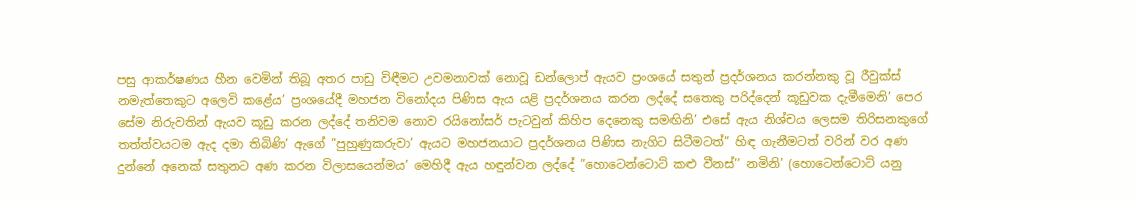පසු ආකර්ෂණය හීන වෙමින් තිබූ අතර පාඩු විඳීමට උවමනාවක් නොවූ ඩන්ලොප් ඇයව ප්‍රංශයේ සතුන් ප්‍රදර්ශනය කරන්නකු වූ රීවුක්ස් නමැත්තෙකුට අලෙවි කළේය’ ප්‍රංශයේදී මහජන විනෝදය පිණිස ඇය යළි ප්‍රදර්ශනය කරන ලද්දේ සතෙකු පරිද්දෙන් කූඩුවක දැමීමෙනි’ පෙර සේම නිරුවතින් ඇයව කූඩු කරන ලද්දේ තනිවම නොව රයිනෝසර් පැටවුන් කිහිප දෙනෙකු සමඟිනි’ එසේ ඇය නිශ්චය ලෙසම තිරිසනකුගේ තත්ත්වයටම ඇද දමා තිබිණි’ ඇගේ ”පුහුණුකරුවා’ ඇයට මහජනයාට ප්‍රදර්ශනය පිණිස නැගිට සිටීමටත්” හිඳ ගැනීමටත් වරින් වර අණ දුන්නේ අනෙක් සතුනට අණ කරන විලාසයෙන්මය’ මෙහිදී ඇය හඳුන්වන ලද්දේ ”හොටෙන්ටොට් කළු වීනස්’’ නමිනි’ (හොටෙන්ටොට් යනු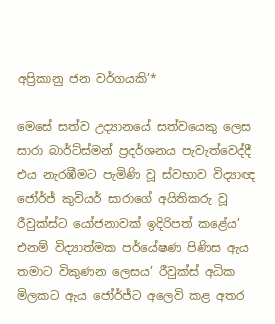අප්‍රිකානු ජන වර්ගයකි’*

මෙසේ සත්ව උද්‍යානයේ සත්වයෙකු ලෙස සාරා බාර්ට්ස්මන් ප්‍රදර්ශනය පැවැත්වෙද්දී එය නැරඹීමට පැමිණි වූ ස්වභාව විද්‍යාඥ ජෝර්ජ් කුවියර් සාරාගේ අයිතිකරු වූ රීවුක්ස්ට යෝජනාවක් ඉදිරිපත් කළේය’ එනම් විද්‍යාත්මක පර්යේෂණ පිණිස ඇය තමාට විකුණන ලෙසය’ රීවුක්ස් අධික මිලකට ඇය ජෝර්ජ්ට අලෙවි කළ අතර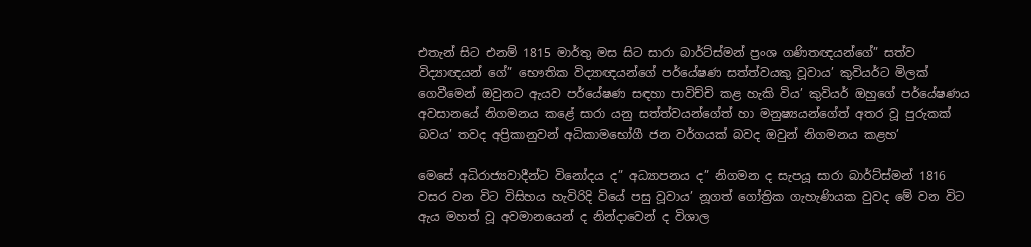එතැන් සිට එනම් 1815 මාර්තු මස සිට සාරා බාර්ට්ස්මන් ප්‍රංශ ගණිතඥයන්ගේ” සත්ව විද්‍යාඥයන් ගේ” භෞතික විද්‍යාඥයන්ගේ පර්යේෂණ සත්ත්වයකු වූවාය’ කුවියර්ට මිලක් ගෙවීමෙන් ඔවුනට ඇයව පර්යේෂණ සඳහා පාවිච්චි කළ හැකි විය’ කුවියර් ඔහුගේ පර්යේෂණය අවසානයේ නිගමනය කළේ සාරා යනු සත්ත්වයන්ගේත් හා මනුෂ්‍යයන්ගේත් අතර වූ පුරුකක් බවය’ තවද අප්‍රිකානුවන් අධිකාමභෝගී ජන වර්ගයක් බවද ඔවුන් නිගමනය කළහ’

මෙසේ අධිරාජ්‍යවාදීන්ට විනෝදය ද” අධ්‍යාපනය ද” නිගමන ද සැපයූ සාරා බාර්ට්ස්මන් 1816 වසර වන විට විසිහය හැවිරිදි වියේ පසු වූවාය’ නූගත් ගෝත්‍රික ගැහැණියක වුවද මේ වන විට ඇය මහත් වූ අවමානයෙන් ද නින්දාවෙන් ද විශාල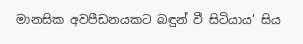මානසික අවපීඩනයකට බඳුන් වී සිටියාය’ සිය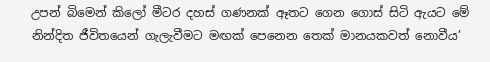උපන් බිමෙන් කිලෝ මීටර දහස් ගණනක් ඈතට ගෙන ගොස් සිටි ඇයට මේ නින්දිත ජීවිතයෙන් ගැලැවීමට මඟක් පෙනෙන තෙක් මානයකවත් නොවීය’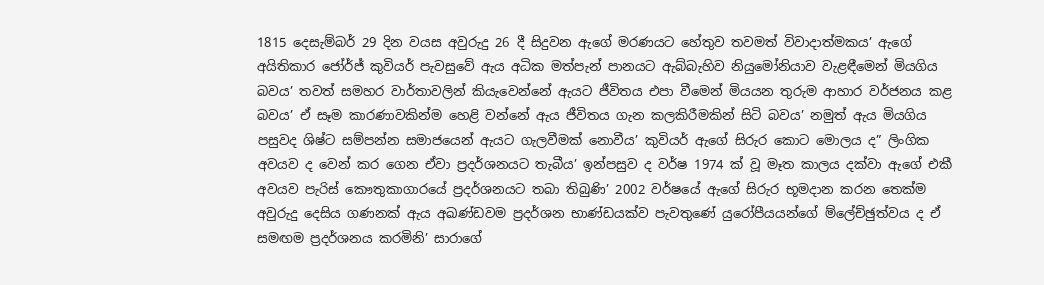1815 දෙසැම්බර් 29 දින වයස අවුරුදු 26 දී සිදුවන ඇගේ මරණයට හේතුව තවමත් විවාදාත්මකය’ ඇගේ අයිතිකාර ජෝර්ජ් කුවියර් පැවසුවේ ඇය අධික මත්පැන් පානයට ඇබ්බැහිව නියුමෝනියාව වැළඳීමෙන් මියගිය බවය’ තවත් සමහර වාර්තාවලින් කියැවෙන්නේ ඇයට ජීවිතය එපා වීමෙන් මියයන තුරුම ආහාර වර්ජනය කළ බවය’ ඒ සෑම කාරණාවකින්ම හෙළි වන්නේ ඇය ජීවිතය ගැන කලකිරීමකින් සිටි බවය’ නමුත් ඇය මියගිය පසුවද ශිෂ්ට සම්පන්න සමාජයෙන් ඇයට ගැලවීමක් නොවීය’ කුවියර් ඇගේ සිරුර කොට මොලය ද” ලිංගික අවයව ද වෙන් කර ගෙන ඒවා ප්‍රදර්ශනයට තැබීය’ ඉන්පසුව ද වර්ෂ 1974 ක් වූ මෑත කාලය දක්වා ඇගේ එකී අවයව පැරිස් කෞතුකාගාරයේ ප්‍රදර්ශනයට තබා තිබුණි’ 2002 වර්ෂයේ ඇගේ සිරුර භූමදාන කරන තෙක්ම අවුරුදු දෙසිය ගණනක් ඇය අඛණ්ඩවම ප්‍රදර්ශන භාණ්ඩයක්ව පැවතුණේ යුරෝපීයයන්ගේ ම්ලේච්ඡුත්වය ද ඒ සමඟම ප්‍රදර්ශනය කරමිනි’ සාරාගේ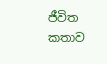ජීවිත කතාව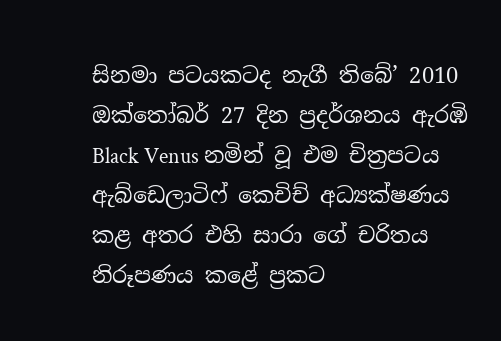සිනමා පටයකටද නැගී තිබේ’ 2010 ඔක්තෝබර් 27 දින ප්‍රදර්ශනය ඇරඹි Black Venus නමින් වූ එම චිත්‍රපටය ඇබ්ඩෙලාටිෆ් කෙචිච් අධ්‍යක්ෂණය කළ අතර එහි සාරා ගේ චරිතය නිරූපණය කළේ ප්‍රකට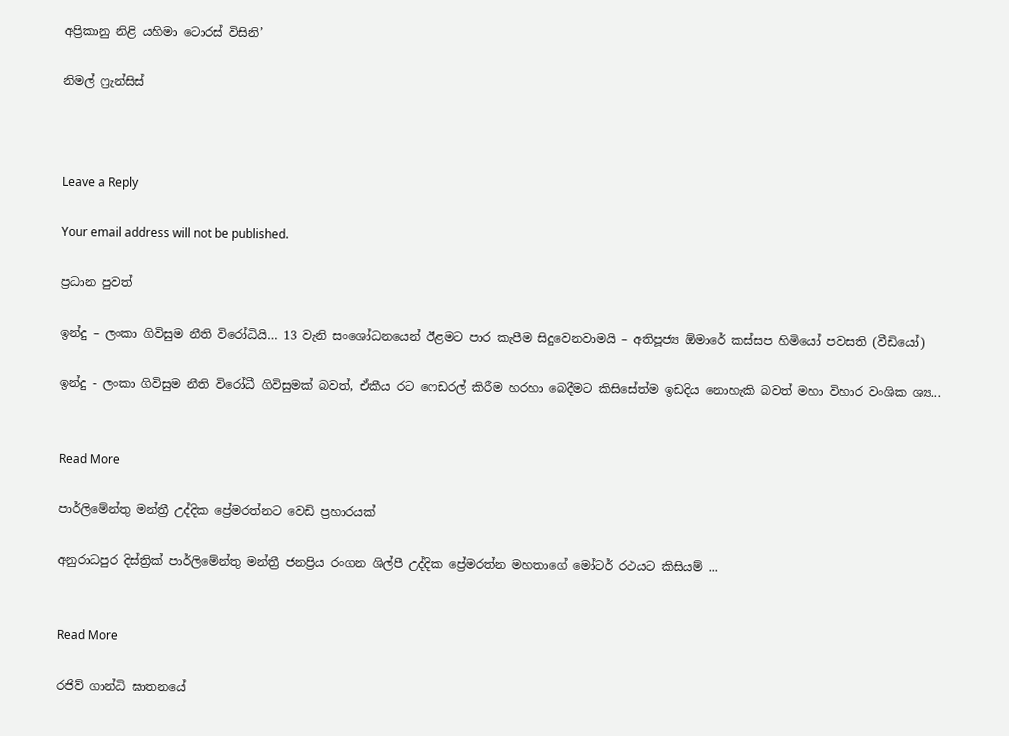අප්‍රිකානු නිළි යහිමා ටොරස් විසිනි’

නිමල් ෆ්‍රැන්සිස්



Leave a Reply

Your email address will not be published.

ප්‍රධාන පුවත්

ඉන්දු – ලංකා ගිවිසුම නීති විරෝධියි… 13 වැනි සංශෝධනයෙන් ඊළමට පාර කැපීම සිදුවෙනවාමයි – අතිපූජ්‍ය ඕමාරේ කස්සප හිමියෝ පවසති (වීඩියෝ)

ඉන්දු - ලංකා ගිවිසුම නීති විරෝධී ගිවිසුමක් බවත්, ඒකීය රට ෆෙඩරල් කිරීම හරහා බෙදීමට කිසිසේත්ම ඉඩදිය නොහැකි බවත් මහා විහාර වංශික ශ්‍ය...


Read More

පාර්ලිමේන්තු මන්ත්‍රී උද්දික ප්‍රේමරත්නට වෙඩි ප්‍රහාරයක්

අනුරාධපුර දිස්ත්‍රික් පාර්ලිමේන්තු මන්ත්‍රී ජනප්‍රිය රංගන ශිල්පී උද්දික ප්‍රේමරත්න මහතාගේ මෝටර් රථයට කිසියම් ...


Read More

රජිව් ගාන්ධි ඝාතනයේ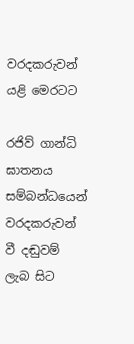වරදකරුවන් යළි මෙරටට

රජිව් ගාන්ධි ඝාතනය සම්බන්ධයෙන් වරදකරුවන් වී දඬුවම් ලැබ සිට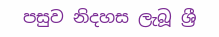පසුව නිදහස ලැබූ ශ්‍රී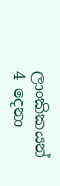ලාංකිකයන් 4 දෙනා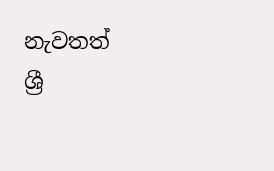නැවතත් ශ්‍රී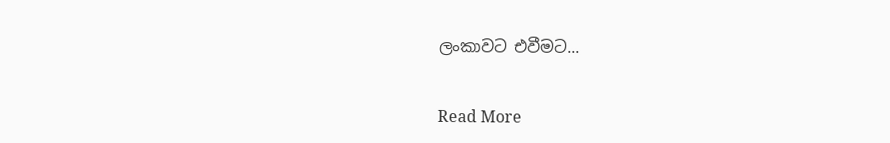ලංකාවට එවීමට...


Read More